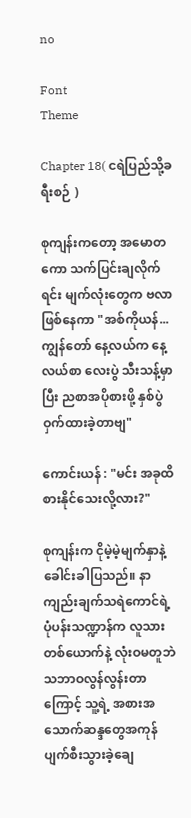no

Font
Theme

Chapter 18( ငရဲပြည်သို့ခရီးစဉ် )

စုကျန်းကတော့ အမောတကော သက်ပြင်းချလိုက်ရင်း မျက်လုံးတွေက ဗလာဖြစ်နေကာ "အစ်ကိုယန်... ကျွန်တော် နေ့လယ်က နေ့လယ်စာ လေးပွဲ သီးသန့်မှာပြီး ညစာအပိုစားဖို့ နှစ်ပွဲ ဝှက်ထားခဲ့တာဗျ"

ကောင်းယန် : "မင်း အခုထိ စားနိုင်သေးလို့လား?"

စုကျန်းက ငိုမဲ့မဲ့မျက်နှာနဲ့ ခေါင်းခါပြသည်။ နာကျည်းချက်သရဲကောင်ရဲ့ ပုံပန်းသဏ္ဍာန်က လူသားတစ်ယောက်နဲ့ လုံးဝမတူဘဲ သဘာဝလွန်လွန်းတာကြောင့် သူ့ရဲ့ အစားအသောက်ဆန္ဒတွေအကုန် ပျက်စီးသွားခဲ့ချေ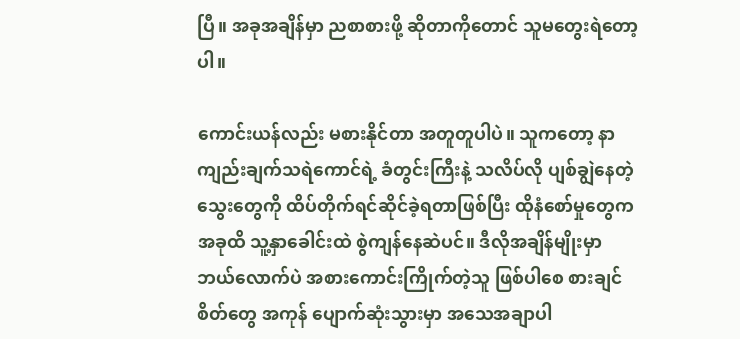ပြီ။ အခုအချိန်မှာ ညစာစားဖို့ ဆိုတာကိုတောင် သူမတွေးရဲတော့ပါ။

ကောင်းယန်လည်း မစားနိုင်တာ အတူတူပါပဲ။ သူကတော့ နာကျည်းချက်သရဲကောင်ရဲ့ ခံတွင်းကြီးနဲ့ သလိပ်လို ပျစ်ချွဲနေတဲ့ သွေးတွေကို ထိပ်တိုက်ရင်ဆိုင်ခဲ့ရတာဖြစ်ပြီး ထိုနံစော်မှုတွေက အခုထိ သူ့နှာခေါင်းထဲ စွဲကျန်နေဆဲပင်။ ဒီလိုအချိန်မျိုးမှာ ဘယ်လောက်ပဲ အစားကောင်းကြိုက်တဲ့သူ ဖြစ်ပါစေ စားချင်စိတ်တွေ အကုန် ပျောက်ဆုံးသွားမှာ အသေအချာပါ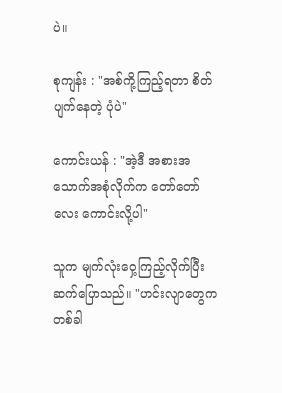ပဲ။

စုကျန်း : "အစ်ကို့ကြည့်ရတာ စိတ်ပျက်နေတဲ့ ပုံပဲ"

ကောင်းယန် : "အဲ့ဒီ အစားအသောက်အစုံလိုက်က တော်တော်လေး ကောင်းလို့ပါ"

သူက မျက်လုံးဝှေ့ကြည့်လိုက်ပြီး ဆက်ပြောသည်။ "ဟင်းလျာတွေက တစ်ခါ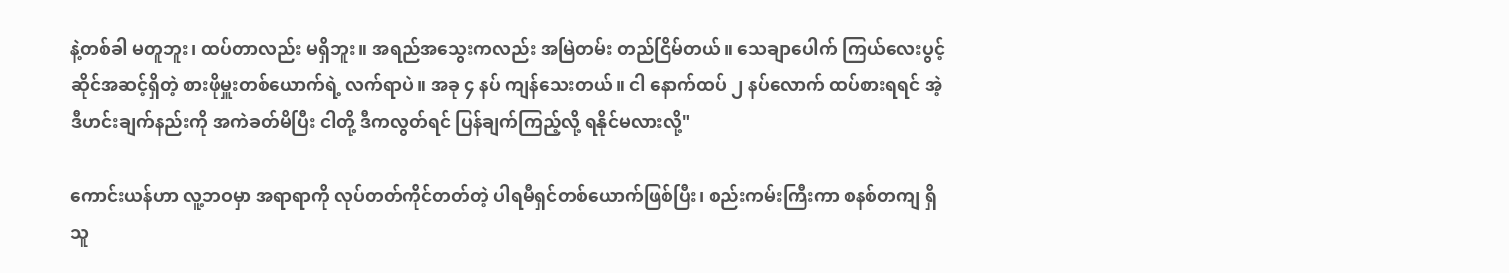နဲ့တစ်ခါ မတူဘူး၊ ထပ်တာလည်း မရှိဘူး။ အရည်အသွေးကလည်း အမြဲတမ်း တည်ငြိမ်တယ်။ သေချာပေါက် ကြယ်လေးပွင့်ဆိုင်အဆင့်ရှိတဲ့ စားဖိုမှူးတစ်ယောက်ရဲ့ လက်ရာပဲ။ အခု ၄ နပ် ကျန်သေးတယ်။ ငါ နောက်ထပ် ၂ နပ်လောက် ထပ်စားရရင် အဲ့ဒီဟင်းချက်နည်းကို အကဲခတ်မိပြီး ငါတို့ ဒီကလွတ်ရင် ပြန်ချက်ကြည့်လို့ ရနိုင်မလားလို့"

ကောင်းယန်ဟာ လူ့ဘဝမှာ အရာရာကို လုပ်တတ်ကိုင်တတ်တဲ့ ပါရမီရှင်တစ်ယောက်ဖြစ်ပြီး၊ စည်းကမ်းကြီးကာ စနစ်တကျ ရှိသူ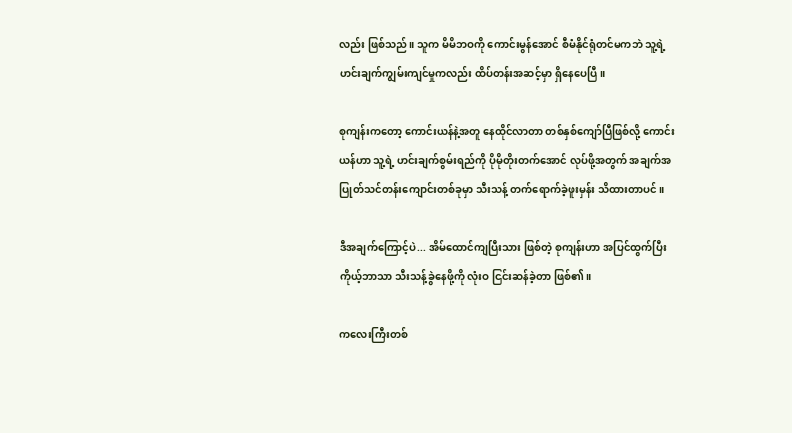လည်း ဖြစ်သည်။ သူက မိမိဘဝကို ကောင်းမွန်အောင် စီမံနိုင်ရုံတင်မကဘဲ သူ့ရဲ့ ဟင်းချက်ကျွမ်းကျင်မှုကလည်း ထိပ်တန်းအဆင့်မှာ ရှိနေပေပြီ။

စုကျန်းကတော့ ကောင်းယန်နဲ့အတူ နေထိုင်လာတာ တစ်နှစ်ကျော်ပြီဖြစ်လို့ ကောင်းယန်ဟာ သူ့ရဲ့ ဟင်းချက်စွမ်းရည်ကို ပိုမိုတိုးတက်အောင် လုပ်ဖို့အတွက် အချက်အပြုတ်သင်တန်းကျောင်းတစ်ခုမှာ သီးသန့် တက်ရောက်ခဲ့ဖူးမှန်း သိထားတာပင်။

ဒီအချက်ကြောင့်ပဲ... အိမ်ထောင်ကျပြီးသား ဖြစ်တဲ့ စုကျန်းဟာ အပြင်ထွက်ပြီး ကိုယ့်ဘာသာ သီးသန့်ခွဲနေဖို့ကို လုံးဝ ငြင်းဆန်ခဲ့တာ ဖြစ်၏။

ကလေးကြီးတစ်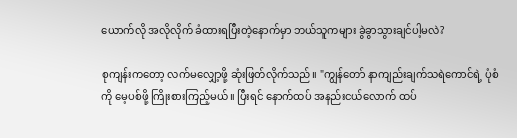ယောက်လို အလိုလိုက် ခံထားရပြီးတဲ့နောက်မှာ ဘယ်သူကများ ခွဲခွာသွားချင်ပါ့မလဲ?

စုကျန်းကတော့ လက်မလျှော့ဖို့ ဆုံးဖြတ်လိုက်သည်။ "ကျွန်တော် နာကျည်းချက်သရဲကောင်ရဲ့ ပုံစံကို မေ့ပစ်ဖို့ ကြိုးစားကြည့်မယ်။ ပြီးရင် နောက်ထပ် အနည်းငယ်လောက် ထပ်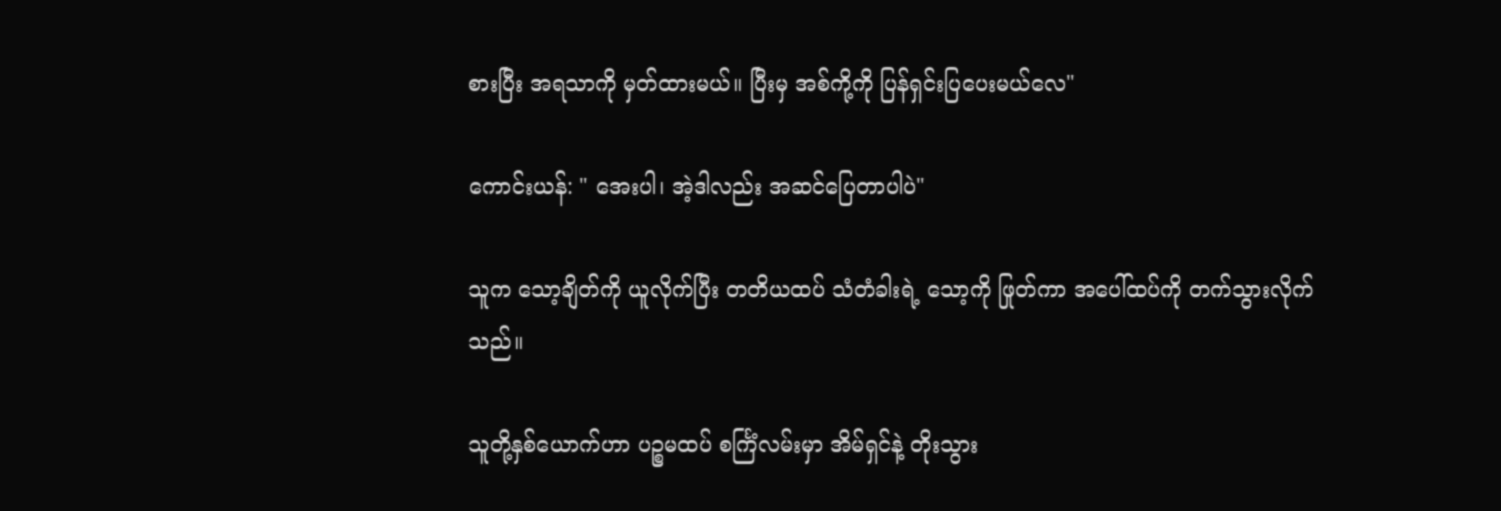စားပြီး အရသာကို မှတ်ထားမယ်။ ပြီးမှ အစ်ကို့ကို ပြန်ရှင်းပြပေးမယ်လေ"

ကောင်းယန်: " အေးပါ၊ အဲ့ဒါလည်း အဆင်ပြေတာပါပဲ"

သူက သော့ချိတ်ကို ယူလိုက်ပြီး တတိယထပ် သံတံခါးရဲ့ သော့ကို ဖြုတ်ကာ အပေါ်ထပ်ကို တက်သွားလိုက်သည်။

သူတို့နှစ်ယောက်ဟာ ပဉ္စမထပ် စင်္ကြံလမ်းမှာ အိမ်ရှင်နဲ့ တိုးသွား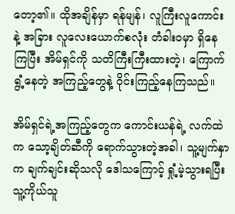တော့၏။ ထိုအချိန်မှာ ရန်မျန်၊ လူကြီးလူကောင်းနဲ့ အခြား လူလေးယောက်စလုံး တံခါးဝမှာ ရှိနေကြပြီး အိမ်ရှင်ကို သတိကြီးကြီးထားတဲ့၊ ကြောက်ရွံ့နေတဲ့ အကြည့်တွေနဲ့ ဝိုင်းကြည့်နေကြသည်။

အိမ်ရှင်ရဲ့အကြည့်တွေက ကောင်းယန်ရဲ့ လက်ထဲက သော့ချိတ်ဆီကို ရောက်သွားတဲ့အခါ၊ သူ့မျက်နှာက ချက်ချင်းဆိုသလို ဒေါသကြောင့် ရှုံ့မဲ့သွားရပြီး သူ့ကိုယ်သူ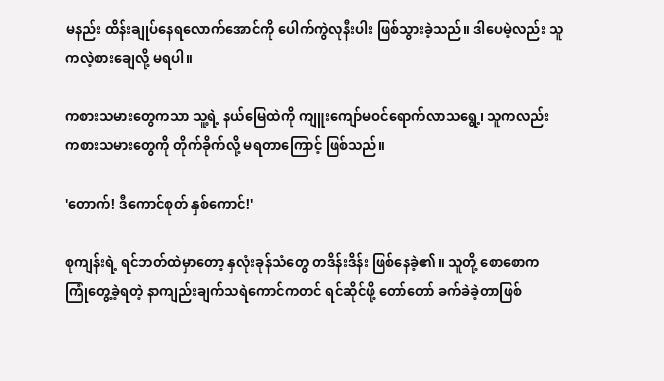မနည်း ထိန်းချုပ်နေရလောက်အောင်ကို ပေါက်ကွဲလုနီးပါး ဖြစ်သွားခဲ့သည်။ ဒါပေမဲ့လည်း သူ ကလဲ့စား‌ချေလို့ မရပါ။

ကစားသမားတွေကသာ သူ့ရဲ့ နယ်မြေထဲကို ကျူးကျော်မဝင်ရောက်လာသရွေ့၊ သူကလည်း ကစားသမားတွေကို တိုက်ခိုက်လို့ မရတာကြောင့် ဖြစ်သည်။

'တောက်! ဒီကောင်စုတ် နှစ်ကောင်!'

စုကျန်းရဲ့ ရင်ဘတ်ထဲမှာတော့ နှလုံးခုန်သံတွေ တဒိန်းဒိန်း ဖြစ်နေခဲ့၏။ သူတို့ စောစောက ကြုံတွေ့ခဲ့ရတဲ့ နာကျည်းချက်သရဲကောင်ကတင် ရင်ဆိုင်ဖို့ တော်တော် ခက်ခဲခဲ့တာဖြစ်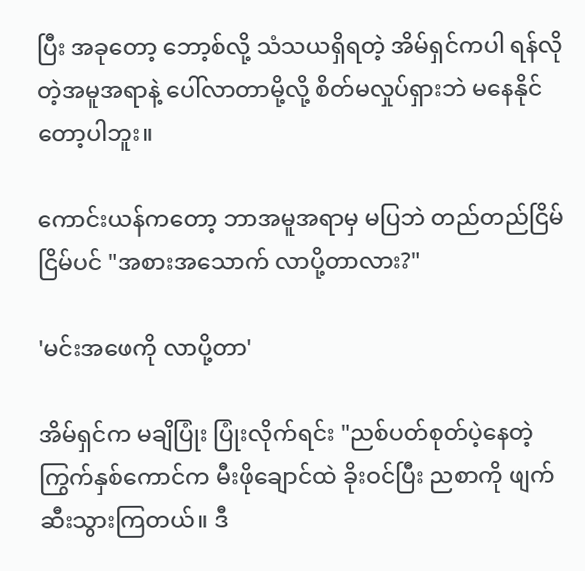ပြီး အခုတော့ ဘော့စ်လို့ သံသယရှိရတဲ့ အိမ်ရှင်ကပါ ရန်လိုတဲ့အမူအရာနဲ့ ပေါ်လာတာမို့လို့ စိတ်မလှုပ်ရှားဘဲ မနေနိုင်တော့ပါဘူး။

ကောင်းယန်ကတော့ ဘာအမူအရာမှ မပြဘဲ တည်တည်ငြိမ်ငြိမ်ပင် "အစားအသောက် လာပို့တာလား?"

'မင်းအဖေကို လာပို့တာ'

အိမ်ရှင်က မချိပြုံး ပြုံးလိုက်ရင်း "ညစ်ပတ်စုတ်ပဲ့နေတဲ့ ကြွက်နှစ်ကောင်က မီးဖိုချောင်ထဲ ခိုးဝင်ပြီး ညစာကို ဖျက်ဆီးသွားကြတယ်။ ဒီ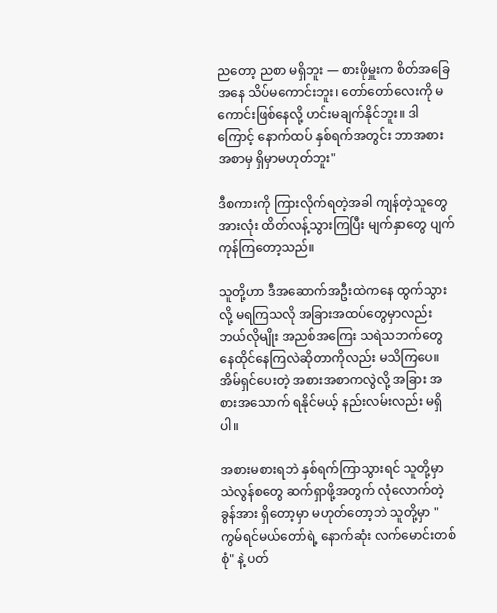ညတော့ ညစာ မရှိဘူး — စားဖိုမှူးက စိတ်အခြေအနေ သိပ်မကောင်းဘူး၊ တော်တော်လေးကို မကောင်းဖြစ်နေလို့ ဟင်းမချက်နိုင်ဘူး။ ဒါကြောင့် နောက်ထပ် နှစ်ရက်အတွင်း ဘာအစားအစာမှ ရှိမှာမဟုတ်ဘူး"

ဒီစကားကို ကြားလိုက်ရတဲ့အခါ ကျန်တဲ့သူတွေအားလုံး ထိတ်လန့်သွားကြပြီး မျက်နှာတွေ ပျက်ကုန်ကြတော့သည်။

သူတို့ဟာ ဒီအဆောက်အဦးထဲကနေ ထွက်သွားလို့ မရကြသလို အခြားအထပ်တွေမှာလည်း ဘယ်လိုမျိုး အညစ်အကြေး သရဲသဘက်တွေ နေထိုင်နေကြလဲဆိုတာကိုလည်း မသိကြပေ။ အိမ်ရှင်ပေးတဲ့ အစားအစာကလွဲလို့ အခြား အစားအသောက် ရနိုင်မယ့် နည်းလမ်းလည်း မရှိပါ။

အစားမစားရဘဲ နှစ်ရက်ကြာသွားရင် သူတို့မှာ သဲလွန်စတွေ ဆက်ရှာဖို့အတွက် လုံလောက်တဲ့ ခွန်အား ရှိတော့မှာ မဟုတ်တော့ဘဲ သူတို့မှာ "ကွမ်ရင်မယ်တော်ရဲ့ နောက်ဆုံး လက်မောင်းတစ်စုံ" နဲ့ ပတ်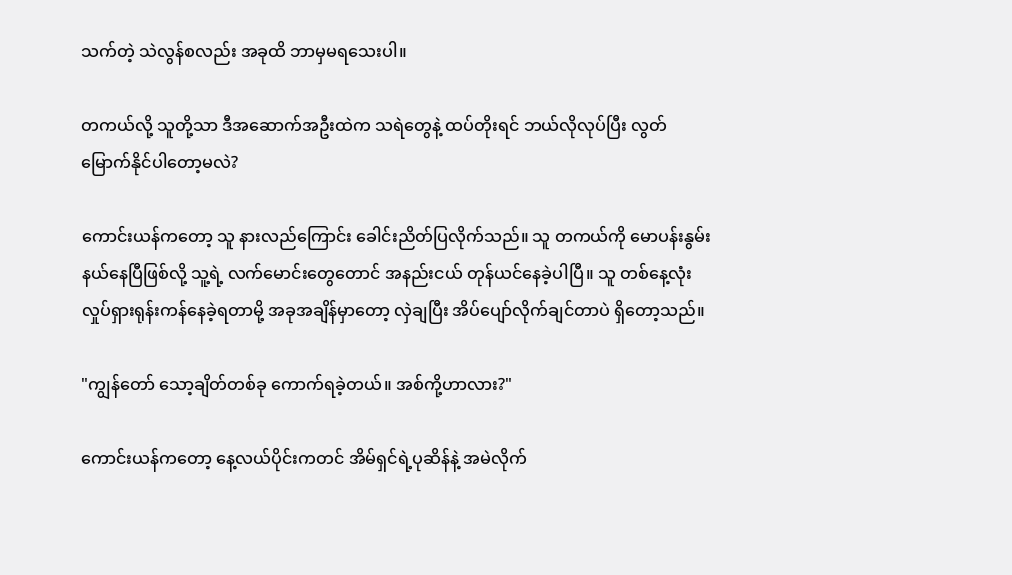သက်တဲ့ သဲလွန်စလည်း အခုထိ ဘာမှမရသေးပါ။

တကယ်လို့ သူတို့သာ ဒီအဆောက်အဦးထဲက သရဲတွေနဲ့ ထပ်တိုးရင် ဘယ်လိုလုပ်ပြီး လွတ်မြောက်နိုင်ပါတော့မလဲ?

ကောင်းယန်ကတော့ သူ နားလည်ကြောင်း ခေါင်းညိတ်ပြလိုက်သည်။ သူ တကယ်ကို မောပန်းနွမ်းနယ်နေပြီဖြစ်လို့ သူ့ရဲ့ လက်မောင်းတွေတောင် အနည်းငယ် တုန်ယင်နေခဲ့ပါပြီ။ သူ တစ်နေ့လုံး လှုပ်ရှားရုန်းကန်နေခဲ့ရတာမို့ အခုအချိန်မှာတော့ လှဲချပြီး အိပ်ပျော်လိုက်ချင်တာပဲ ရှိတော့သည်။

"ကျွန်တော် သော့ချိတ်တစ်ခု ကောက်ရခဲ့တယ်။ အစ်ကို့ဟာလား?"

ကောင်းယန်ကတော့ နေ့လယ်ပိုင်းကတင် အိမ်ရှင်ရဲ့ပုဆိန်နဲ့ အမဲလိုက်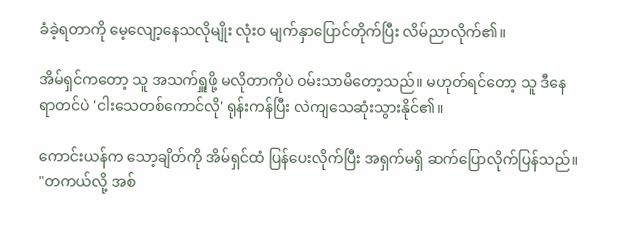ခံခဲ့ရတာကို မေ့လျော့နေသလိုမျိုး လုံးဝ မျက်နှာပြောင်တိုက်ပြီး လိမ်ညာလိုက်၏။

အိမ်ရှင်ကတော့ သူ အသက်ရှူဖို့ မလိုတာကိုပဲ ဝမ်းသာမိတော့သည်။ မဟုတ်ရင်တော့ သူ ဒီနေရာတင်ပဲ 'ငါးသေတစ်ကောင်လို' ရုန်းကန်ပြီး လဲကျသေဆုံးသွားနိုင်၏။

ကောင်းယန်က သော့ချိတ်ကို အိမ်ရှင်ထံ ပြန်ပေးလိုက်ပြီး အရှက်မရှိ ဆက်ပြောလိုက်ပြန်သည်။ "တကယ်လို့ အစ်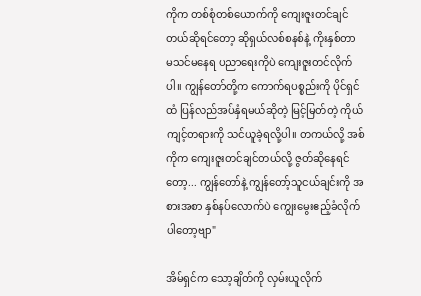ကိုက တစ်စုံတစ်ယောက်ကို ကျေးဇူးတင်ချင်တယ်ဆိုရင်တော့ ဆိုရှယ်လစ်စနစ်နဲ့ ကိုးနှစ်တာ မသင်မနေရ ပညာရေးကိုပဲ ကျေးဇူးတင်လိုက်ပါ။ ကျွန်တော်တို့က ကောက်ရပစ္စည်းကို ပိုင်ရှင်ထံ ပြန်လည်အပ်နှံရမယ်ဆိုတဲ့ မြင့်မြတ်တဲ့ ကိုယ်ကျင့်တရားကို သင်ယူခဲ့ရလို့ပါ။ တကယ်လို့ အစ်ကိုက ကျေးဇူးတင်ချင်တယ်လို့ ဇွတ်ဆိုနေရင်တော့... ကျွန်တော်နဲ့ ကျွန်တော့်သူငယ်ချင်းကို အစားအစာ နှစ်နပ်လောက်ပဲ ကျွေးမွေးဧည့်ခံလိုက်ပါတော့ဗျာ"

အိမ်ရှင်က သော့ချိတ်ကို လှမ်းယူလိုက်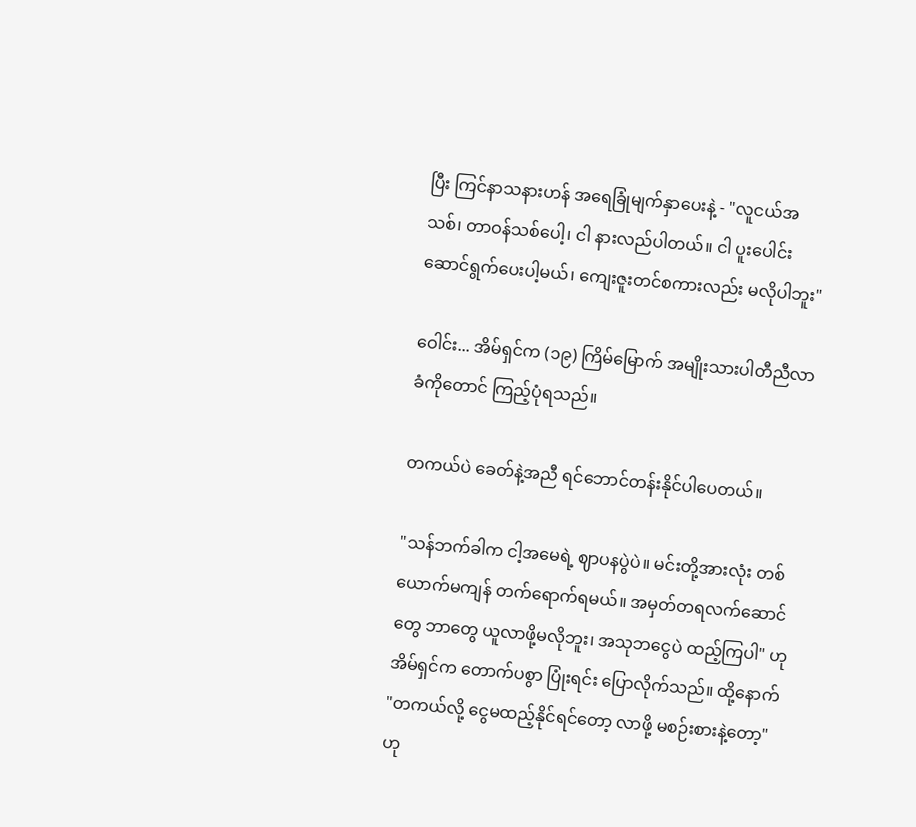ပြီး ကြင်နာသနားဟန် အရေခြုံမျက်နှာပေးနဲ့ - "လူငယ်အသစ်၊ တာဝန်သစ်ပေါ့၊ ငါ နားလည်ပါတယ်။ ငါ ပူးပေါင်းဆောင်ရွက်ပေးပါ့မယ်၊ ကျေးဇူးတင်စကားလည်း မလိုပါဘူး"

ဝေါင်း... အိမ်ရှင်က (၁၉) ကြိမ်မြောက် အမျိုးသားပါတီညီလာခံကိုတောင် ကြည့်ပုံရသည်။

တကယ်ပဲ ခေတ်နဲ့အညီ ရင်ဘောင်တန်းနိုင်ပါပေတယ်။

"သန်ဘက်ခါက ငါ့အမေရဲ့ ဈာပနပွဲပဲ။ မင်းတို့အားလုံး တစ်ယောက်မကျန် တက်ရောက်ရမယ်။ အမှတ်တရလက်ဆောင်တွေ ဘာတွေ ယူလာဖို့မလိုဘူး၊ အသုဘငွေပဲ ထည့်ကြပါ" ဟု အိမ်ရှင်က တောက်ပစွာ ပြုံးရင်း ပြောလိုက်သည်။ ထို့နောက် "တကယ်လို့ ငွေမထည့်နိုင်ရင်တော့ လာဖို့ မစဉ်းစားနဲ့တော့" ဟု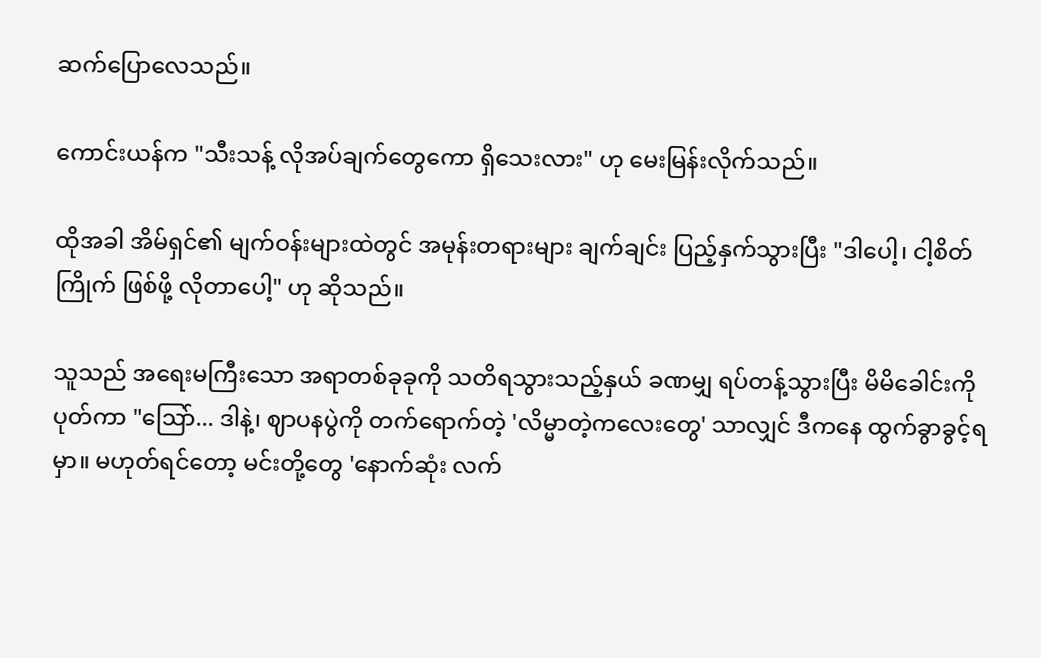ဆက်ပြောလေသည်။

ကောင်းယန်က "သီးသန့် လိုအပ်ချက်တွေကော ရှိသေးလား" ဟု မေးမြန်းလိုက်သည်။

ထိုအခါ အိမ်ရှင်၏ မျက်ဝန်းများထဲတွင် အမုန်းတရားများ ချက်ချင်း ပြည့်နှက်သွားပြီး "ဒါပေါ့၊ ငါ့စိတ်ကြိုက် ဖြစ်ဖို့ လိုတာပေါ့" ဟု ဆိုသည်။

သူသည် အရေးမကြီးသော အရာတစ်ခုခုကို သတိရသွားသည့်နှယ် ခဏမျှ ရပ်တန့်သွားပြီး မိမိခေါင်းကို ပုတ်ကာ "ဩော်... ဒါနဲ့၊ ဈာပနပွဲကို တက်ရောက်တဲ့ 'လိမ္မာတဲ့ကလေးတွေ' သာလျှင် ဒီကနေ ထွက်ခွာခွင့်ရမှာ။ မဟုတ်ရင်တော့ မင်းတို့တွေ 'နောက်ဆုံး လက်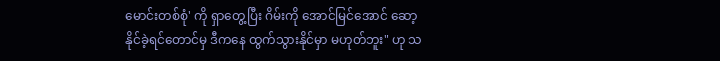မောင်းတစ်စုံ' ကို ရှာတွေ့ပြီး ဂိမ်းကို အောင်မြင်အောင် ဆော့နိုင်ခဲ့ရင်တောင်မှ ဒီကနေ ထွက်သွားနိုင်မှာ မဟုတ်ဘူး" ဟု သ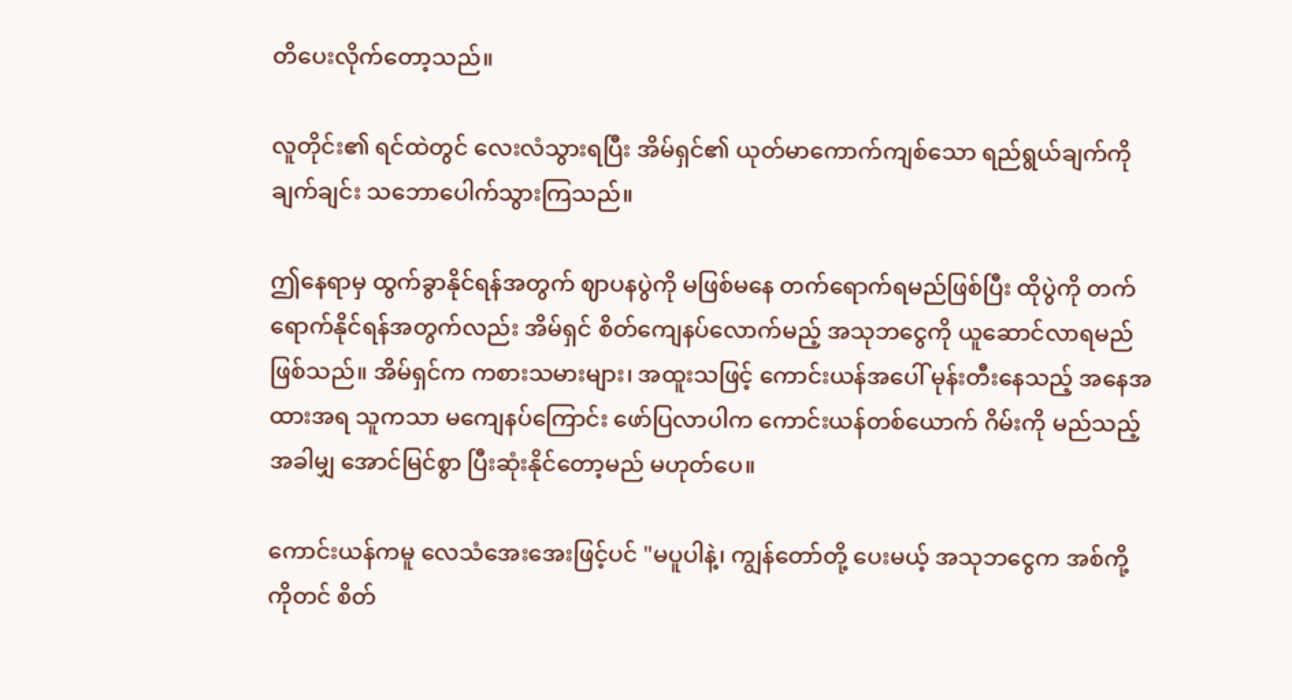တိပေးလိုက်တော့သည်။

လူတိုင်း၏ ရင်ထဲတွင် လေးလံသွားရပြီး အိမ်ရှင်၏ ယုတ်မာကောက်ကျစ်သော ရည်ရွယ်ချက်ကို ချက်ချင်း သဘောပေါက်သွားကြသည်။

ဤနေရာမှ ထွက်ခွာနိုင်ရန်အတွက် ဈာပနပွဲကို မဖြစ်မနေ တက်ရောက်ရမည်ဖြစ်ပြီး ထိုပွဲကို တက်ရောက်နိုင်ရန်အတွက်လည်း အိမ်ရှင် စိတ်ကျေနပ်လောက်မည့် အသုဘငွေကို ယူဆောင်လာရမည် ဖြစ်သည်။ အိမ်ရှင်က ကစားသမားများ၊ အထူးသဖြင့် ကောင်းယန်အပေါ် မုန်းတီးနေသည့် အနေအထားအရ သူကသာ မကျေနပ်ကြောင်း ဖော်ပြလာပါက ကောင်းယန်တစ်ယောက် ဂိမ်းကို မည်သည့်အခါမျှ အောင်မြင်စွာ ပြီးဆုံးနိုင်တော့မည် မဟုတ်ပေ။

ကောင်းယန်ကမူ လေသံအေးအေးဖြင့်ပင် "မပူပါနဲ့၊ ကျွန်တော်တို့ ပေးမယ့် အသုဘငွေက အစ်ကို့ကိုတင် စိတ်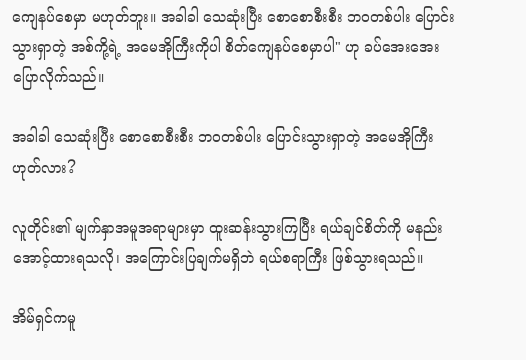ကျေနပ်စေမှာ မဟုတ်ဘူး။ အခါခါ သေဆုံးပြီး စောစောစီးစီး ဘဝတစ်ပါး ပြောင်းသွားရှာတဲ့ အစ်ကို့ရဲ့ အမေအိုကြီးကိုပါ စိတ်ကျေနပ်စေမှာပါ" ဟု ခပ်အေးအေး ပြောလိုက်သည်။

အခါခါ သေဆုံးပြီး စောစောစီးစီး ဘဝတစ်ပါး ပြောင်းသွားရှာတဲ့ အမေအိုကြီး ဟုတ်လား?

လူတိုင်း၏ မျက်နှာအမူအရာများမှာ ထူးဆန်းသွားကြပြီး ရယ်ချင်စိတ်ကို မနည်းအောင့်ထားရသလို၊ အကြောင်းပြချက်မရှိဘဲ ရယ်စရာကြီး ဖြစ်သွားရသည်။

အိမ်ရှင်ကမူ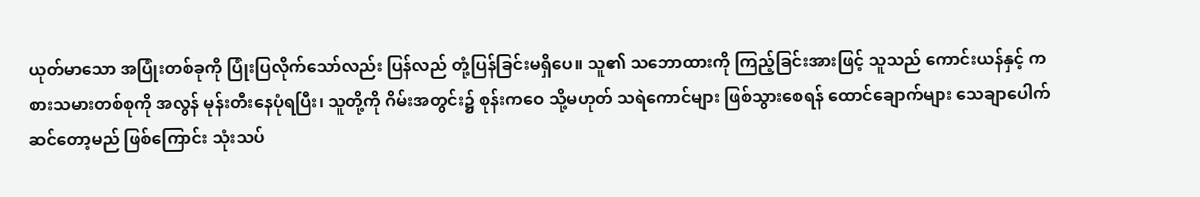ယုတ်မာသော အပြုံးတစ်ခုကို ပြုံးပြလိုက်သော်လည်း ပြန်လည် တုံ့ပြန်ခြင်းမရှိပေ။ သူ၏ သဘောထားကို ကြည့်ခြင်းအားဖြင့် သူသည် ကောင်းယန်နှင့် ကစားသမားတစ်စုကို အလွန် မုန်းတီးနေပုံရပြီး၊ သူတို့ကို ဂိမ်းအတွင်း၌ စုန်းကဝေ သို့မဟုတ် သရဲကောင်များ ဖြစ်သွားစေရန် ထောင်ချောက်များ သေချာပေါက် ဆင်တော့မည် ဖြစ်ကြောင်း သုံးသပ်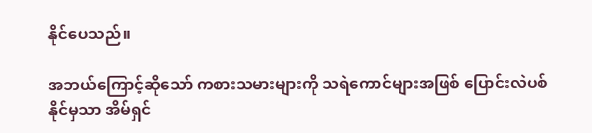နိုင်ပေသည်။

အဘယ်ကြောင့်ဆိုသော် ကစားသမားများကို သရဲကောင်များအဖြစ် ပြောင်းလဲပစ်နိုင်မှသာ အိမ်ရှင်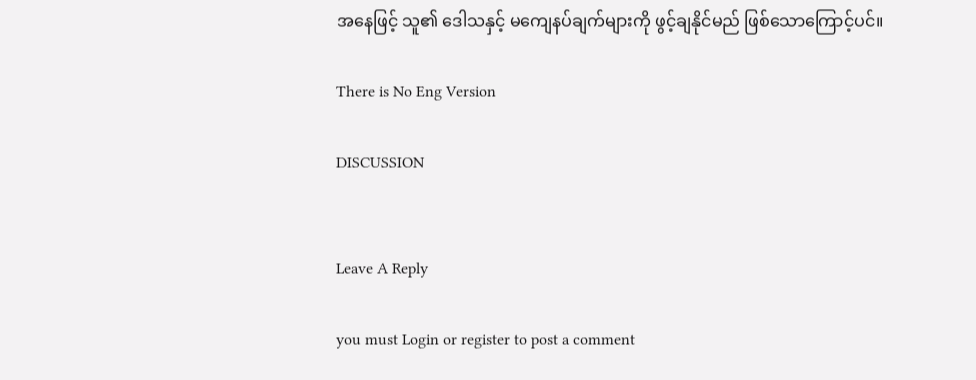အနေဖြင့် သူ၏ ဒေါသနှင့် မကျေနပ်ချက်များကို ဖွင့်ချနိုင်မည် ဖြစ်သောကြောင့်ပင်။

There is No Eng Version

DISCUSSION


Leave A Reply

you must Login or register to post a comment